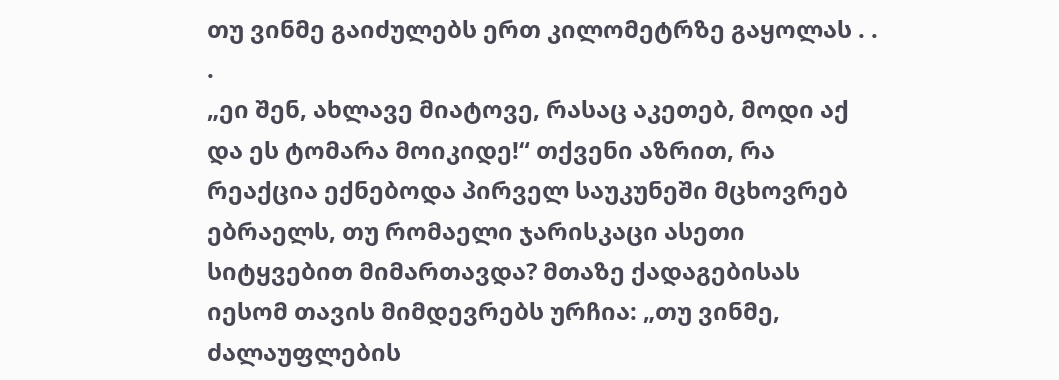თუ ვინმე გაიძულებს ერთ კილომეტრზე გაყოლას . . .
„ეი შენ, ახლავე მიატოვე, რასაც აკეთებ, მოდი აქ და ეს ტომარა მოიკიდე!“ თქვენი აზრით, რა რეაქცია ექნებოდა პირველ საუკუნეში მცხოვრებ ებრაელს, თუ რომაელი ჯარისკაცი ასეთი სიტყვებით მიმართავდა? მთაზე ქადაგებისას იესომ თავის მიმდევრებს ურჩია: „თუ ვინმე, ძალაუფლების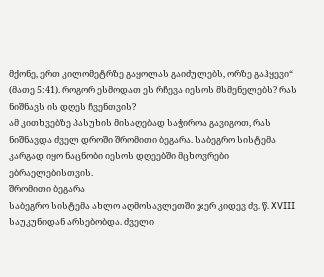მქონე, ერთ კილომეტრზე გაყოლას გაიძულებს, ორზე გაჰყევი“ (მათე 5:41). როგორ ესმოდათ ეს რჩევა იესოს მსმენელებს? რას ნიშნავს ის დღეს ჩვენთვის?
ამ კითხვებზე პასუხის მისაღებად საჭიროა გავიგოთ, რას ნიშნავდა ძველ დროში შრომითი ბეგარა. საბეგრო სისტემა კარგად იყო ნაცნობი იესოს დღეებში მცხოვრები ებრაელებისთვის.
შრომითი ბეგარა
საბეგრო სისტემა ახლო აღმოსავლეთში ჯერ კიდევ ძვ. წ. XVIII საუკუნიდან არსებობდა. ძველი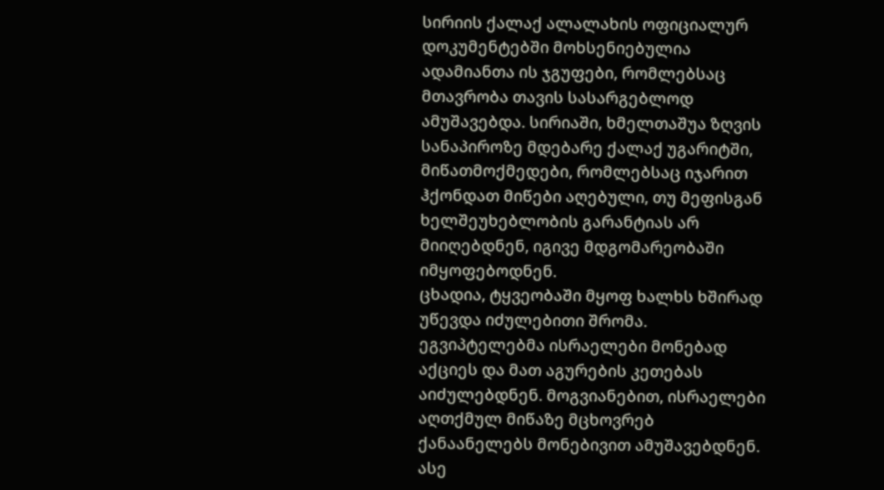სირიის ქალაქ ალალახის ოფიციალურ დოკუმენტებში მოხსენიებულია ადამიანთა ის ჯგუფები, რომლებსაც მთავრობა თავის სასარგებლოდ ამუშავებდა. სირიაში, ხმელთაშუა ზღვის სანაპიროზე მდებარე ქალაქ უგარიტში, მიწათმოქმედები, რომლებსაც იჯარით ჰქონდათ მიწები აღებული, თუ მეფისგან ხელშეუხებლობის გარანტიას არ მიიღებდნენ, იგივე მდგომარეობაში იმყოფებოდნენ.
ცხადია, ტყვეობაში მყოფ ხალხს ხშირად უწევდა იძულებითი შრომა. ეგვიპტელებმა ისრაელები მონებად აქციეს და მათ აგურების კეთებას აიძულებდნენ. მოგვიანებით, ისრაელები აღთქმულ მიწაზე მცხოვრებ ქანაანელებს მონებივით ამუშავებდნენ. ასე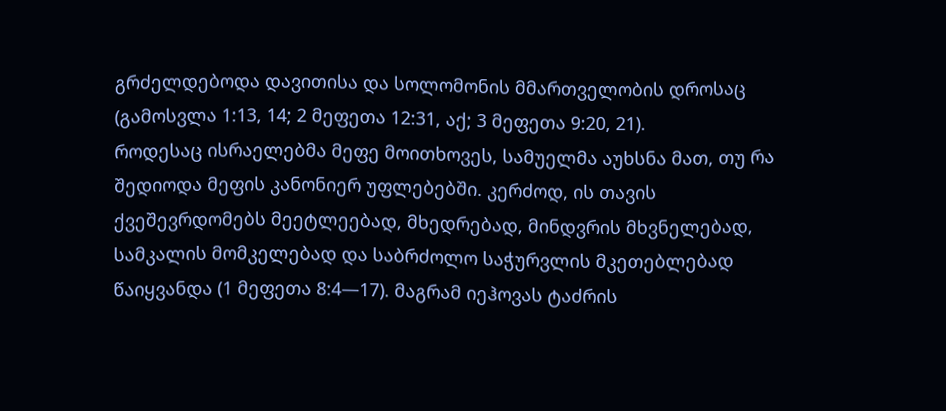გრძელდებოდა დავითისა და სოლომონის მმართველობის დროსაც (გამოსვლა 1:13, 14; 2 მეფეთა 12:31, აქ; 3 მეფეთა 9:20, 21).
როდესაც ისრაელებმა მეფე მოითხოვეს, სამუელმა აუხსნა მათ, თუ რა შედიოდა მეფის კანონიერ უფლებებში. კერძოდ, ის თავის ქვეშევრდომებს მეეტლეებად, მხედრებად, მინდვრის მხვნელებად, სამკალის მომკელებად და საბრძოლო საჭურვლის მკეთებლებად წაიყვანდა (1 მეფეთა 8:4—17). მაგრამ იეჰოვას ტაძრის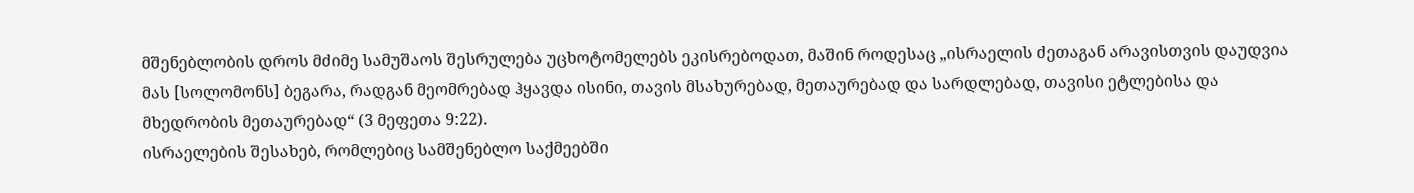მშენებლობის დროს მძიმე სამუშაოს შესრულება უცხოტომელებს ეკისრებოდათ, მაშინ როდესაც „ისრაელის ძეთაგან არავისთვის დაუდვია მას [სოლომონს] ბეგარა, რადგან მეომრებად ჰყავდა ისინი, თავის მსახურებად, მეთაურებად და სარდლებად, თავისი ეტლებისა და მხედრობის მეთაურებად“ (3 მეფეთა 9:22).
ისრაელების შესახებ, რომლებიც სამშენებლო საქმეებში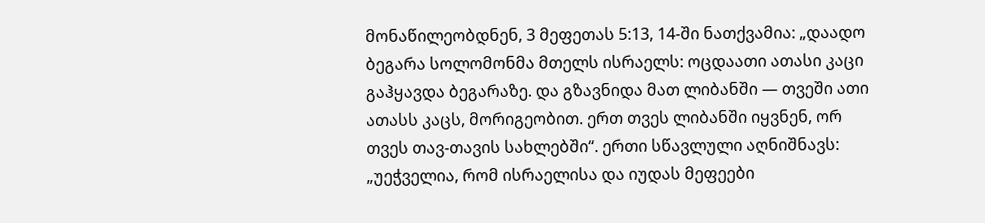მონაწილეობდნენ, 3 მეფეთას 5:13, 14-ში ნათქვამია: „დაადო ბეგარა სოლომონმა მთელს ისრაელს: ოცდაათი ათასი კაცი გაჰყავდა ბეგარაზე. და გზავნიდა მათ ლიბანში — თვეში ათი ათასს კაცს, მორიგეობით. ერთ თვეს ლიბანში იყვნენ, ორ თვეს თავ-თავის სახლებში“. ერთი სწავლული აღნიშნავს: „უეჭველია, რომ ისრაელისა და იუდას მეფეები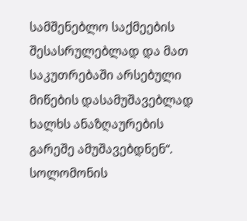სამშენებლო საქმეების შესასრულებლად და მათ საკუთრებაში არსებული მიწების დასამუშავებლად ხალხს ანაზღაურების გარეშე ამუშავებდნენ“.
სოლომონის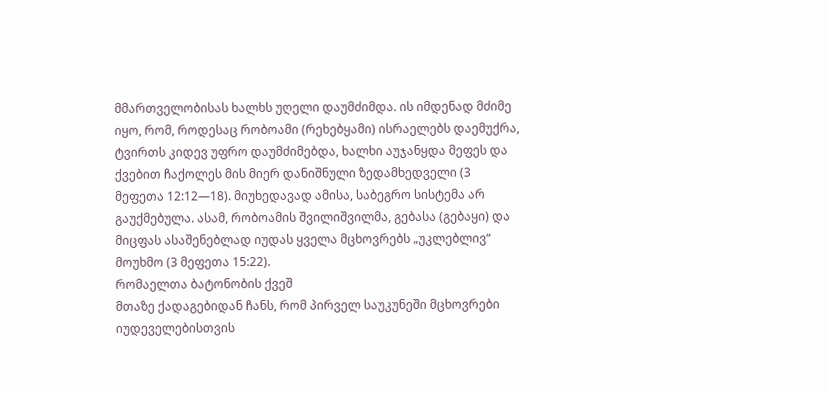მმართველობისას ხალხს უღელი დაუმძიმდა. ის იმდენად მძიმე იყო, რომ, როდესაც რობოამი (რეხებყამი) ისრაელებს დაემუქრა, ტვირთს კიდევ უფრო დაუმძიმებდა, ხალხი აუჯანყდა მეფეს და ქვებით ჩაქოლეს მის მიერ დანიშნული ზედამხედველი (3 მეფეთა 12:12—18). მიუხედავად ამისა, საბეგრო სისტემა არ გაუქმებულა. ასამ, რობოამის შვილიშვილმა, გებასა (გებაყი) და მიცფას ასაშენებლად იუდას ყველა მცხოვრებს „უკლებლივ“ მოუხმო (3 მეფეთა 15:22).
რომაელთა ბატონობის ქვეშ
მთაზე ქადაგებიდან ჩანს, რომ პირველ საუკუნეში მცხოვრები იუდეველებისთვის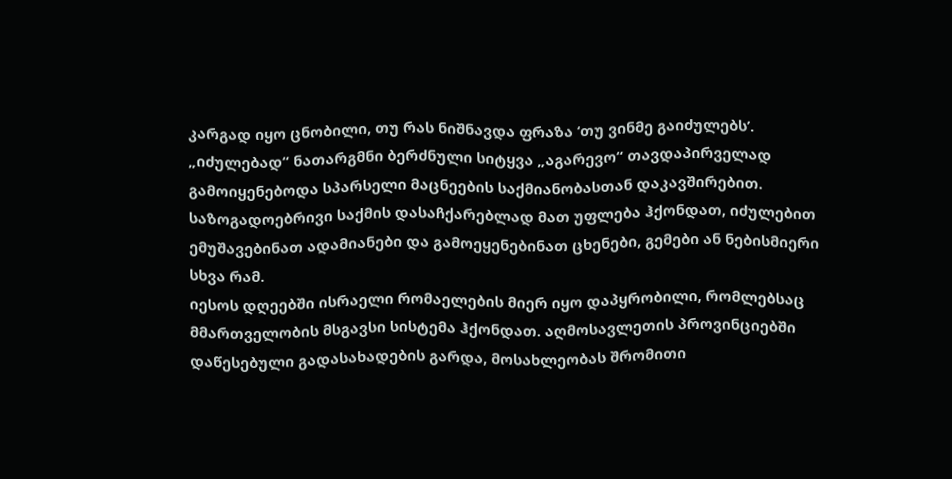კარგად იყო ცნობილი, თუ რას ნიშნავდა ფრაზა ‘თუ ვინმე გაიძულებს’. „იძულებად“ ნათარგმნი ბერძნული სიტყვა „აგარევო“ თავდაპირველად გამოიყენებოდა სპარსელი მაცნეების საქმიანობასთან დაკავშირებით. საზოგადოებრივი საქმის დასაჩქარებლად მათ უფლება ჰქონდათ, იძულებით ემუშავებინათ ადამიანები და გამოეყენებინათ ცხენები, გემები ან ნებისმიერი სხვა რამ.
იესოს დღეებში ისრაელი რომაელების მიერ იყო დაპყრობილი, რომლებსაც მმართველობის მსგავსი სისტემა ჰქონდათ. აღმოსავლეთის პროვინციებში დაწესებული გადასახადების გარდა, მოსახლეობას შრომითი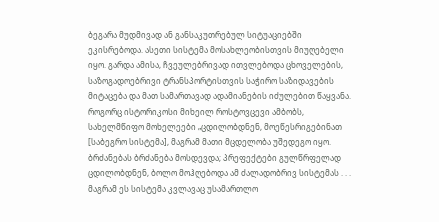ბეგარა მუდმივად ან განსაკუთრებულ სიტუაციებში ეკისრებოდა. ასეთი სისტემა მოსახლეობისთვის მიუღებელი იყო. გარდა ამისა, ჩვეულებრივად ითვლებოდა ცხოველების, საზოგადოებრივი ტრანსპორტისთვის საჭირო საზიდავების მიტაცება და მათ სამართავად ადამიანების იძულებით წაყვანა. როგორც ისტორიკოსი მიხეილ როსტოვცევი ამბობს, სახელმწიფო მოხელეები „ცდილობდნენ, მოეწესრიგებინათ [საბეგრო სისტემა], მაგრამ მათი მცდელობა უშედეგო იყო. ბრძანებას ბრძანება მოსდევდა; პრეფექტები გულწრფელად ცდილობდნენ, ბოლო მოჰღებოდა ამ ძალადობრივ სისტემას . . . მაგრამ ეს სისტემა კვლავაც უსამართლო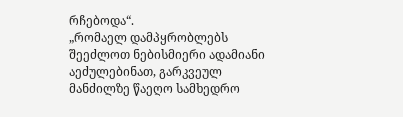რჩებოდა“.
„რომაელ დამპყრობლებს შეეძლოთ ნებისმიერი ადამიანი აეძულებინათ, გარკვეულ მანძილზე წაეღო სამხედრო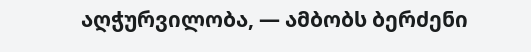აღჭურვილობა, — ამბობს ბერძენი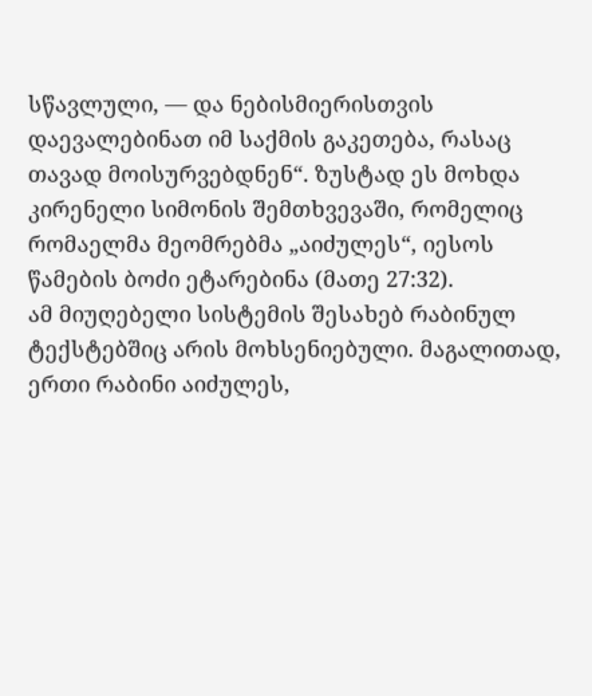სწავლული, — და ნებისმიერისთვის დაევალებინათ იმ საქმის გაკეთება, რასაც თავად მოისურვებდნენ“. ზუსტად ეს მოხდა კირენელი სიმონის შემთხვევაში, რომელიც რომაელმა მეომრებმა „აიძულეს“, იესოს წამების ბოძი ეტარებინა (მათე 27:32).
ამ მიუღებელი სისტემის შესახებ რაბინულ ტექსტებშიც არის მოხსენიებული. მაგალითად, ერთი რაბინი აიძულეს,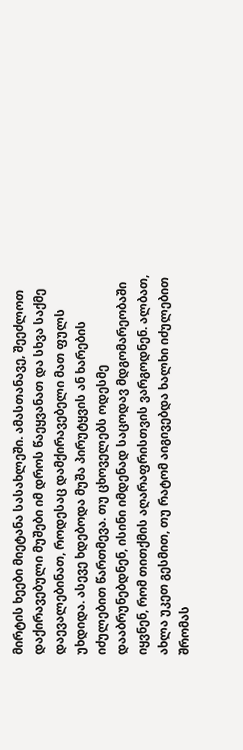მირტის ხეები მიეტანა სასახლეში. ამასთანავე, შეეძლოთ დაქირავებული მუშები იმ დროს წაეყვანათ და სხვა საქმე დაევალებინათ, როდესაც დამქირავებელი მათ ფულს უხდიდა. ასევე ხდებოდა მუშა პირუტყვის ან ხარების იძულებით წართმევა. თუ ცხოველებს ოდესმე დააბრუნებდნენ, ისინი იმდენად საცოდავ მდგომარეობაში იყვნენ, რომ თითქმის აღარაფრისთვის ვარგოდნენ. ალბათ, ახლა უკეთ გესმით, თუ რატომ აიგივებდა ხალხი იძულებით შრომას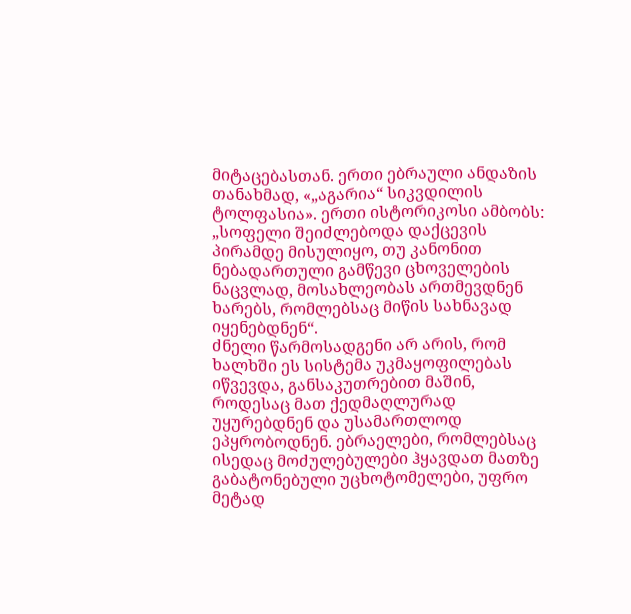მიტაცებასთან. ერთი ებრაული ანდაზის თანახმად, «„აგარია“ სიკვდილის ტოლფასია». ერთი ისტორიკოსი ამბობს: „სოფელი შეიძლებოდა დაქცევის პირამდე მისულიყო, თუ კანონით ნებადართული გამწევი ცხოველების ნაცვლად, მოსახლეობას ართმევდნენ ხარებს, რომლებსაც მიწის სახნავად იყენებდნენ“.
ძნელი წარმოსადგენი არ არის, რომ ხალხში ეს სისტემა უკმაყოფილებას იწვევდა, განსაკუთრებით მაშინ, როდესაც მათ ქედმაღლურად უყურებდნენ და უსამართლოდ ეპყრობოდნენ. ებრაელები, რომლებსაც ისედაც მოძულებულები ჰყავდათ მათზე გაბატონებული უცხოტომელები, უფრო მეტად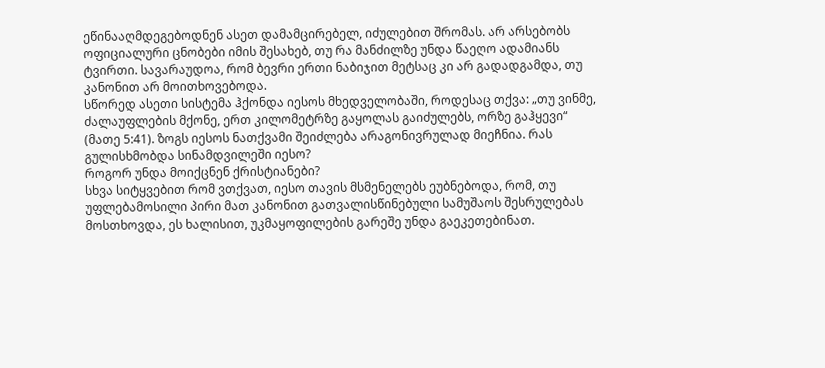ეწინააღმდეგებოდნენ ასეთ დამამცირებელ, იძულებით შრომას. არ არსებობს ოფიციალური ცნობები იმის შესახებ, თუ რა მანძილზე უნდა წაეღო ადამიანს ტვირთი. სავარაუდოა, რომ ბევრი ერთი ნაბიჯით მეტსაც კი არ გადადგამდა, თუ კანონით არ მოითხოვებოდა.
სწორედ ასეთი სისტემა ჰქონდა იესოს მხედველობაში, როდესაც თქვა: „თუ ვინმე, ძალაუფლების მქონე, ერთ კილომეტრზე გაყოლას გაიძულებს, ორზე გაჰყევი“ (მათე 5:41). ზოგს იესოს ნათქვამი შეიძლება არაგონივრულად მიეჩნია. რას გულისხმობდა სინამდვილეში იესო?
როგორ უნდა მოიქცნენ ქრისტიანები?
სხვა სიტყვებით რომ ვთქვათ, იესო თავის მსმენელებს ეუბნებოდა, რომ, თუ უფლებამოსილი პირი მათ კანონით გათვალისწინებული სამუშაოს შესრულებას მოსთხოვდა, ეს ხალისით, უკმაყოფილების გარეშე უნდა გაეკეთებინათ.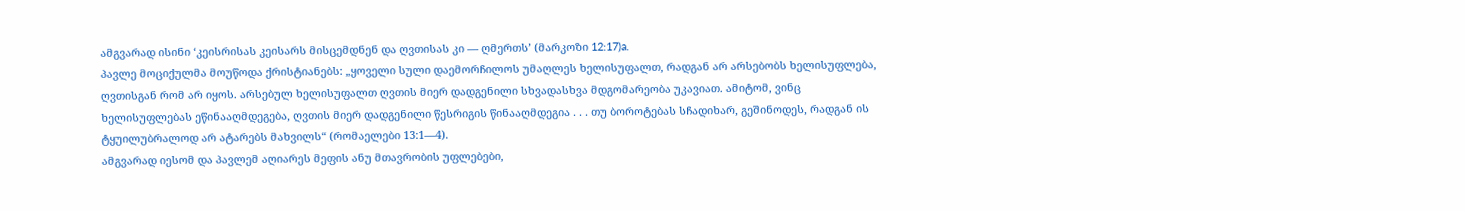ამგვარად ისინი ‘კეისრისას კეისარს მისცემდნენ და ღვთისას კი — ღმერთს’ (მარკოზი 12:17)a.
პავლე მოციქულმა მოუწოდა ქრისტიანებს: „ყოველი სული დაემორჩილოს უმაღლეს ხელისუფალთ, რადგან არ არსებობს ხელისუფლება, ღვთისგან რომ არ იყოს. არსებულ ხელისუფალთ ღვთის მიერ დადგენილი სხვადასხვა მდგომარეობა უკავიათ. ამიტომ, ვინც ხელისუფლებას ეწინააღმდეგება, ღვთის მიერ დადგენილი წესრიგის წინააღმდეგია . . . თუ ბოროტებას სჩადიხარ, გეშინოდეს, რადგან ის ტყუილუბრალოდ არ ატარებს მახვილს“ (რომაელები 13:1—4).
ამგვარად იესომ და პავლემ აღიარეს მეფის ანუ მთავრობის უფლებები,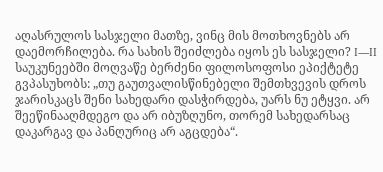აღასრულოს სასჯელი მათზე, ვინც მის მოთხოვნებს არ დაემორჩილება. რა სახის შეიძლება იყოს ეს სასჯელი? I—II საუკუნეებში მოღვაწე ბერძენი ფილოსოფოსი ეპიქტეტე გვპასუხობს: „თუ გაუთვალისწინებელი შემთხვევის დროს ჯარისკაცს შენი სახედარი დასჭირდება, უარს ნუ ეტყვი. არ შეეწინააღმდეგო და არ იბუზღუნო, თორემ სახედარსაც დაკარგავ და პანღურიც არ აგცდება“.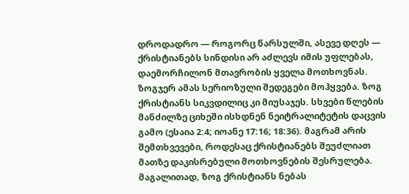დროდადრო — როგორც წარსულში, ასევე დღეს — ქრისტიანებს სინდისი არ აძლევს იმის უფლებას, დაემორჩილონ მთავრობის ყველა მოთხოვნას. ზოგჯერ ამას სერიოზული შედეგები მოჰყვება. ზოგ ქრისტიანს სიკვდილიც კი მიუსაჯეს. სხვები წლების მანძილზე ციხეში ისხდნენ ნეიტრალიტეტის დაცვის გამო (ესაია 2:4; იოანე 17:16; 18:36). მაგრამ არის შემთხვევები, როდესაც ქრისტიანებს შეუძლიათ მათზე დაკისრებული მოთხოვნების შესრულება. მაგალითად, ზოგ ქრისტიანს ნებას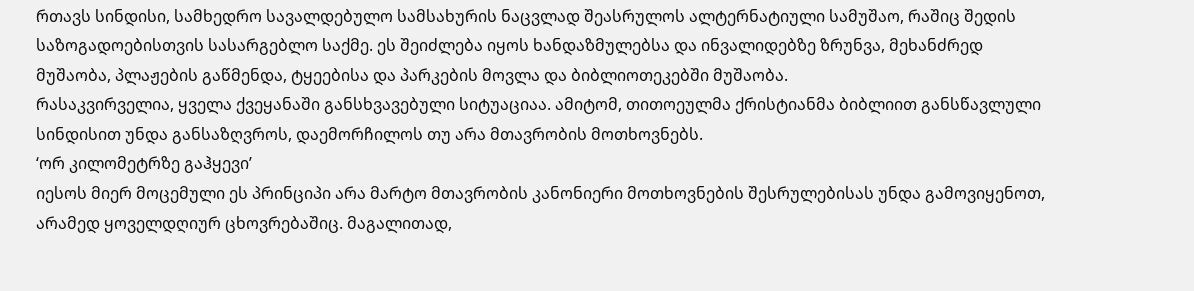რთავს სინდისი, სამხედრო სავალდებულო სამსახურის ნაცვლად შეასრულოს ალტერნატიული სამუშაო, რაშიც შედის საზოგადოებისთვის სასარგებლო საქმე. ეს შეიძლება იყოს ხანდაზმულებსა და ინვალიდებზე ზრუნვა, მეხანძრედ მუშაობა, პლაჟების გაწმენდა, ტყეებისა და პარკების მოვლა და ბიბლიოთეკებში მუშაობა.
რასაკვირველია, ყველა ქვეყანაში განსხვავებული სიტუაციაა. ამიტომ, თითოეულმა ქრისტიანმა ბიბლიით განსწავლული სინდისით უნდა განსაზღვროს, დაემორჩილოს თუ არა მთავრობის მოთხოვნებს.
‘ორ კილომეტრზე გაჰყევი’
იესოს მიერ მოცემული ეს პრინციპი არა მარტო მთავრობის კანონიერი მოთხოვნების შესრულებისას უნდა გამოვიყენოთ, არამედ ყოველდღიურ ცხოვრებაშიც. მაგალითად,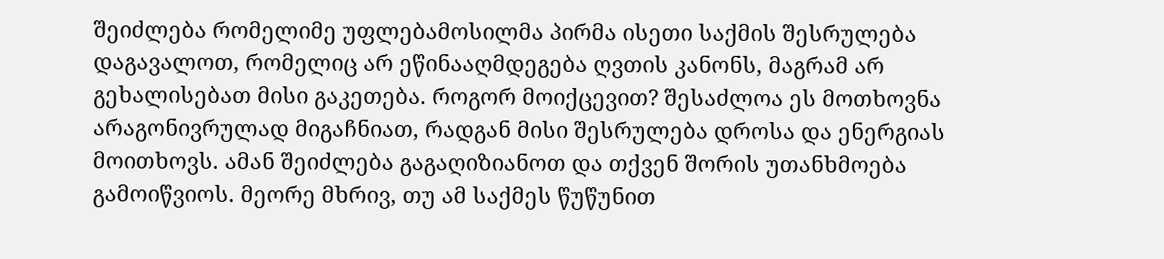შეიძლება რომელიმე უფლებამოსილმა პირმა ისეთი საქმის შესრულება დაგავალოთ, რომელიც არ ეწინააღმდეგება ღვთის კანონს, მაგრამ არ გეხალისებათ მისი გაკეთება. როგორ მოიქცევით? შესაძლოა ეს მოთხოვნა არაგონივრულად მიგაჩნიათ, რადგან მისი შესრულება დროსა და ენერგიას მოითხოვს. ამან შეიძლება გაგაღიზიანოთ და თქვენ შორის უთანხმოება გამოიწვიოს. მეორე მხრივ, თუ ამ საქმეს წუწუნით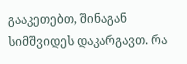გააკეთებთ, შინაგან სიმშვიდეს დაკარგავთ. რა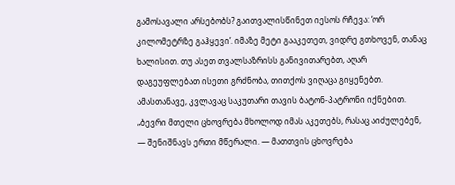გამოსავალი არსებობს? გაითვალისწინეთ იესოს რჩევა: ‘ორ კილომეტრზე გაჰყევი’. იმაზე მეტი გააკეთეთ, ვიდრე გთხოვენ, თანაც ხალისით. თუ ასეთ თვალსაზრისს განივითარებთ, აღარ დაგეუფლებათ ისეთი გრძნობა, თითქოს ვიღაცა გიყენებთ. ამასთანავე, კვლავაც საკუთარი თავის ბატონ-პატრონი იქნებით.
„ბევრი მთელი ცხოვრება მხოლოდ იმას აკეთებს, რასაც აიძულებენ, — შენიშნავს ერთი მწერალი. — მათთვის ცხოვრება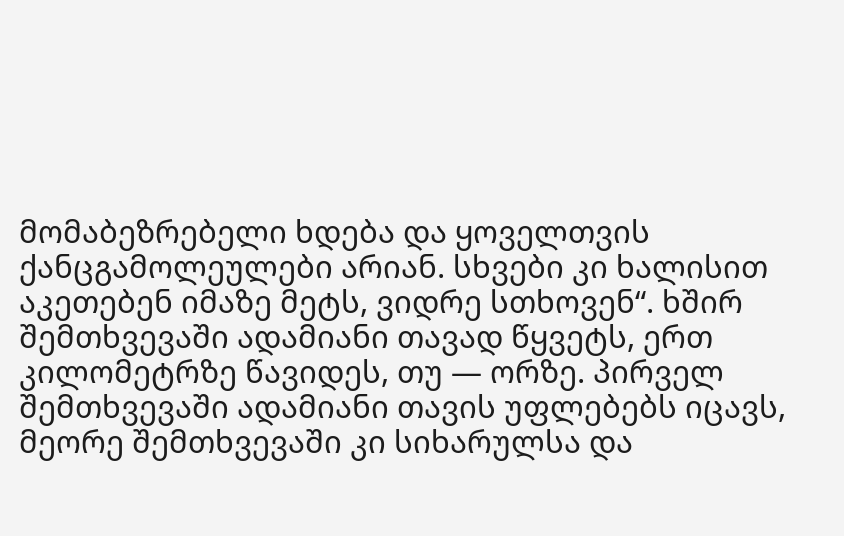მომაბეზრებელი ხდება და ყოველთვის ქანცგამოლეულები არიან. სხვები კი ხალისით აკეთებენ იმაზე მეტს, ვიდრე სთხოვენ“. ხშირ შემთხვევაში ადამიანი თავად წყვეტს, ერთ კილომეტრზე წავიდეს, თუ — ორზე. პირველ შემთხვევაში ადამიანი თავის უფლებებს იცავს, მეორე შემთხვევაში კი სიხარულსა და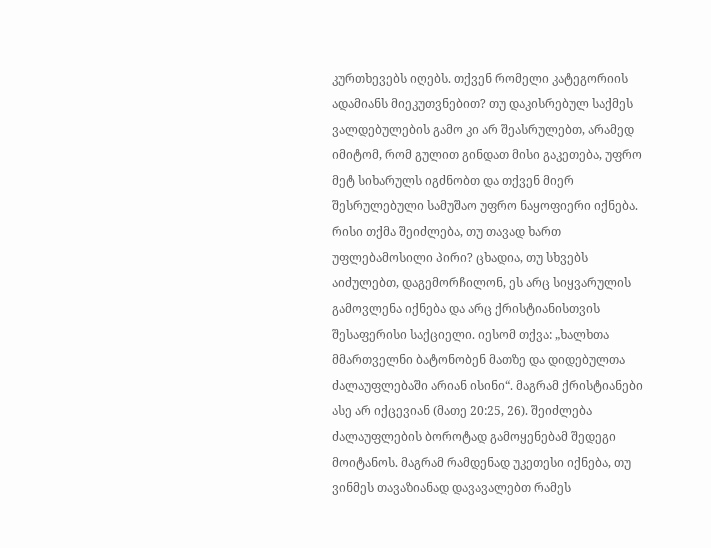კურთხევებს იღებს. თქვენ რომელი კატეგორიის ადამიანს მიეკუთვნებით? თუ დაკისრებულ საქმეს ვალდებულების გამო კი არ შეასრულებთ, არამედ იმიტომ, რომ გულით გინდათ მისი გაკეთება, უფრო მეტ სიხარულს იგძნობთ და თქვენ მიერ შესრულებული სამუშაო უფრო ნაყოფიერი იქნება.
რისი თქმა შეიძლება, თუ თავად ხართ უფლებამოსილი პირი? ცხადია, თუ სხვებს აიძულებთ, დაგემორჩილონ, ეს არც სიყვარულის გამოვლენა იქნება და არც ქრისტიანისთვის შესაფერისი საქციელი. იესომ თქვა: „ხალხთა მმართველნი ბატონობენ მათზე და დიდებულთა ძალაუფლებაში არიან ისინი“. მაგრამ ქრისტიანები ასე არ იქცევიან (მათე 20:25, 26). შეიძლება ძალაუფლების ბოროტად გამოყენებამ შედეგი მოიტანოს. მაგრამ რამდენად უკეთესი იქნება, თუ ვინმეს თავაზიანად დავავალებთ რამეს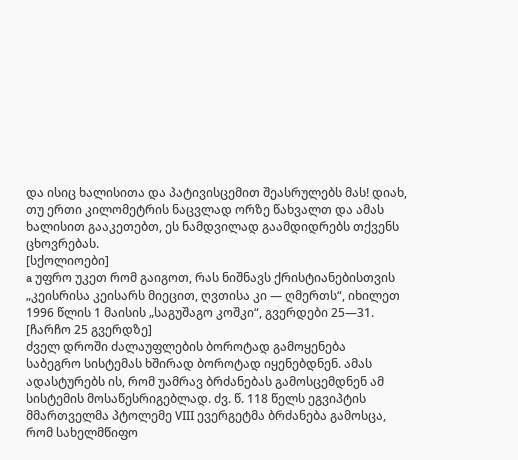და ისიც ხალისითა და პატივისცემით შეასრულებს მას! დიახ, თუ ერთი კილომეტრის ნაცვლად ორზე წახვალთ და ამას ხალისით გააკეთებთ, ეს ნამდვილად გაამდიდრებს თქვენს ცხოვრებას.
[სქოლიოები]
a უფრო უკეთ რომ გაიგოთ, რას ნიშნავს ქრისტიანებისთვის „კეისრისა კეისარს მიეცით, ღვთისა კი — ღმერთს“, იხილეთ 1996 წლის 1 მაისის „საგუშაგო კოშკი“, გვერდები 25—31.
[ჩარჩო 25 გვერდზე]
ძველ დროში ძალაუფლების ბოროტად გამოყენება
საბეგრო სისტემას ხშირად ბოროტად იყენებდნენ. ამას ადასტურებს ის, რომ უამრავ ბრძანებას გამოსცემდნენ ამ სისტემის მოსაწესრიგებლად. ძვ. წ. 118 წელს ეგვიპტის მმართველმა პტოლემე VIII ევერგეტმა ბრძანება გამოსცა, რომ სახელმწიფო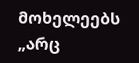მოხელეებს „არც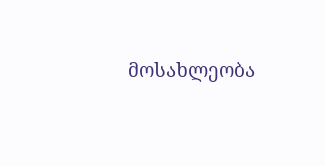მოსახლეობა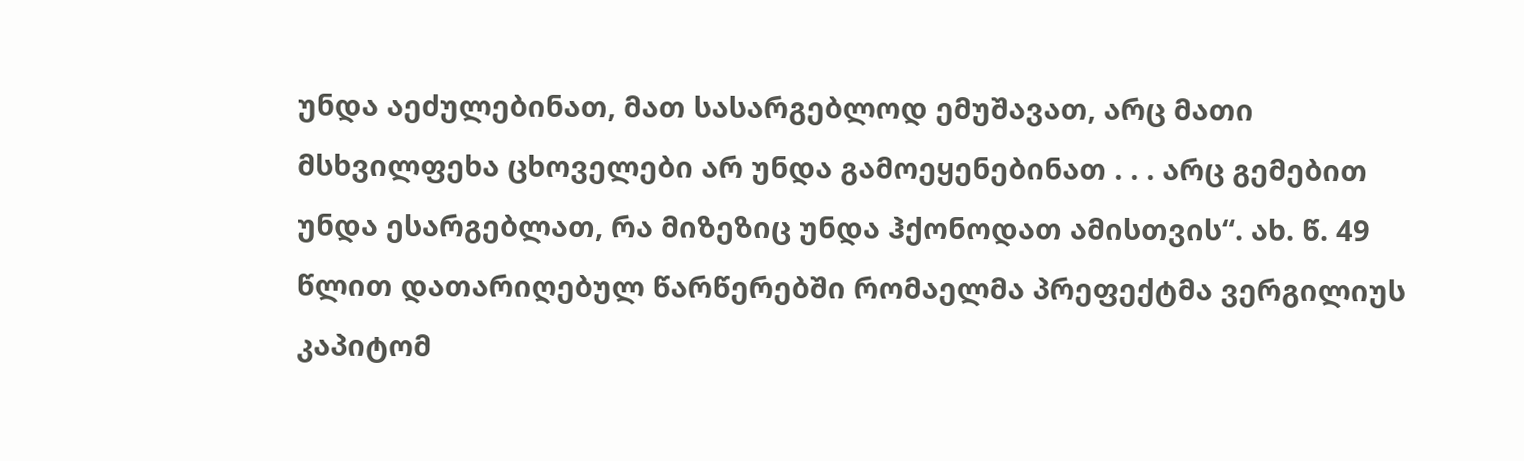უნდა აეძულებინათ, მათ სასარგებლოდ ემუშავათ, არც მათი მსხვილფეხა ცხოველები არ უნდა გამოეყენებინათ . . . არც გემებით უნდა ესარგებლათ, რა მიზეზიც უნდა ჰქონოდათ ამისთვის“. ახ. წ. 49 წლით დათარიღებულ წარწერებში რომაელმა პრეფექტმა ვერგილიუს კაპიტომ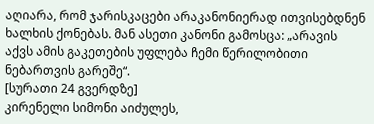აღიარა, რომ ჯარისკაცები არაკანონიერად ითვისებდნენ ხალხის ქონებას. მან ასეთი კანონი გამოსცა: „არავის აქვს ამის გაკეთების უფლება ჩემი წერილობითი ნებართვის გარეშე“.
[სურათი 24 გვერდზე]
კირენელი სიმონი აიძულეს,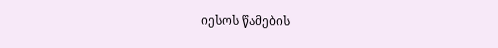იესოს წამების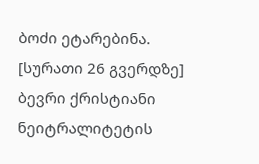ბოძი ეტარებინა.
[სურათი 26 გვერდზე]
ბევრი ქრისტიანი ნეიტრალიტეტის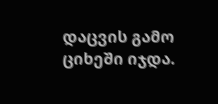დაცვის გამო ციხეში იჯდა.